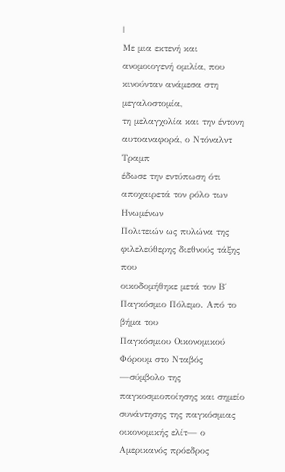|
Με μια εκτενή και
ανομοιογενή ομιλία, που κινούνταν ανάμεσα στη μεγαλοστομία,
τη μελαγχολία και την έντονη αυτοαναφορά, ο Ντόναλντ Τραμπ
έδωσε την εντύπωση ότι αποχαιρετά τον ρόλο των Ηνωμένων
Πολιτειών ως πυλώνα της φιλελεύθερης διεθνούς τάξης που
οικοδομήθηκε μετά τον Β΄ Παγκόσμιο Πόλεμο. Από το βήμα του
Παγκόσμιου Οικονομικού Φόρουμ στο Νταβός —σύμβολο της
παγκοσμιοποίησης και σημείο συνάντησης της παγκόσμιας
οικονομικής ελίτ— ο Αμερικανός πρόεδρος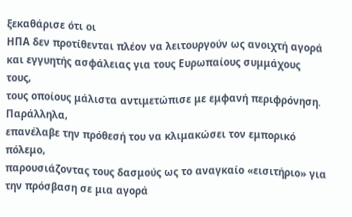ξεκαθάρισε ότι οι
ΗΠΑ δεν προτίθενται πλέον να λειτουργούν ως ανοιχτή αγορά
και εγγυητής ασφάλειας για τους Ευρωπαίους συμμάχους τους,
τους οποίους μάλιστα αντιμετώπισε με εμφανή περιφρόνηση.
Παράλληλα,
επανέλαβε την πρόθεσή του να κλιμακώσει τον εμπορικό πόλεμο,
παρουσιάζοντας τους δασμούς ως το αναγκαίο «εισιτήριο» για
την πρόσβαση σε μια αγορά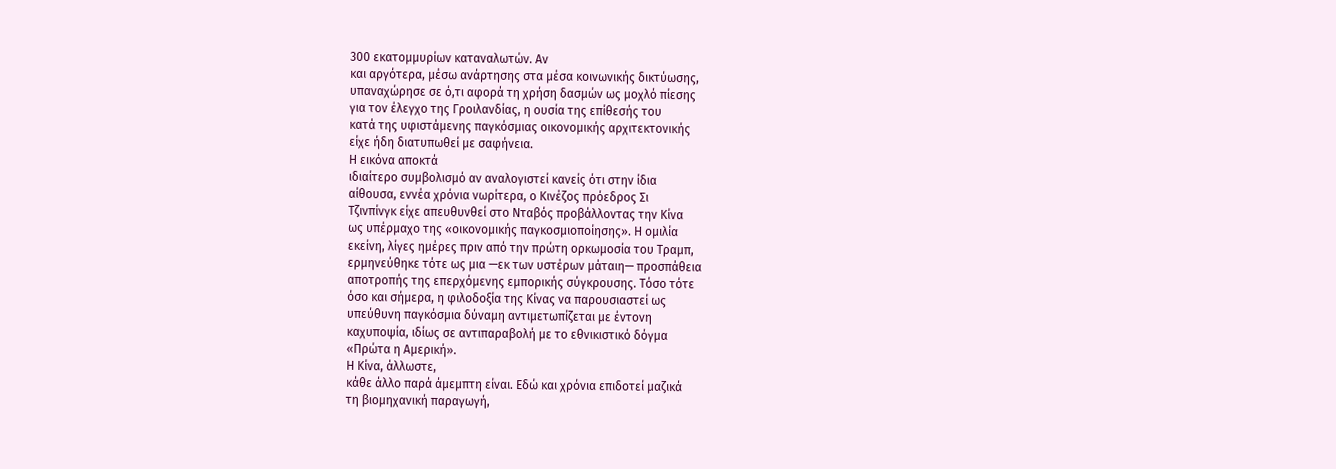300 εκατομμυρίων καταναλωτών. Αν
και αργότερα, μέσω ανάρτησης στα μέσα κοινωνικής δικτύωσης,
υπαναχώρησε σε ό,τι αφορά τη χρήση δασμών ως μοχλό πίεσης
για τον έλεγχο της Γροιλανδίας, η ουσία της επίθεσής του
κατά της υφιστάμενης παγκόσμιας οικονομικής αρχιτεκτονικής
είχε ήδη διατυπωθεί με σαφήνεια.
Η εικόνα αποκτά
ιδιαίτερο συμβολισμό αν αναλογιστεί κανείς ότι στην ίδια
αίθουσα, εννέα χρόνια νωρίτερα, ο Κινέζος πρόεδρος Σι
Τζινπίνγκ είχε απευθυνθεί στο Νταβός προβάλλοντας την Κίνα
ως υπέρμαχο της «οικονομικής παγκοσμιοποίησης». Η ομιλία
εκείνη, λίγες ημέρες πριν από την πρώτη ορκωμοσία του Τραμπ,
ερμηνεύθηκε τότε ως μια —εκ των υστέρων μάταιη— προσπάθεια
αποτροπής της επερχόμενης εμπορικής σύγκρουσης. Τόσο τότε
όσο και σήμερα, η φιλοδοξία της Κίνας να παρουσιαστεί ως
υπεύθυνη παγκόσμια δύναμη αντιμετωπίζεται με έντονη
καχυποψία, ιδίως σε αντιπαραβολή με το εθνικιστικό δόγμα
«Πρώτα η Αμερική».
Η Κίνα, άλλωστε,
κάθε άλλο παρά άμεμπτη είναι. Εδώ και χρόνια επιδοτεί μαζικά
τη βιομηχανική παραγωγή,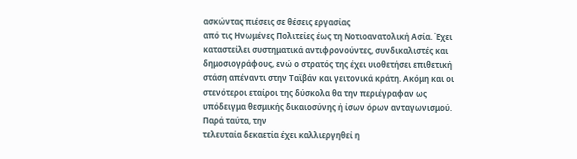ασκώντας πιέσεις σε θέσεις εργασίας
από τις Ηνωμένες Πολιτείες έως τη Νοτιοανατολική Ασία. Έχει
καταστείλει συστηματικά αντιφρονούντες, συνδικαλιστές και
δημοσιογράφους, ενώ ο στρατός της έχει υιοθετήσει επιθετική
στάση απέναντι στην Ταϊβάν και γειτονικά κράτη. Ακόμη και οι
στενότεροι εταίροι της δύσκολα θα την περιέγραφαν ως
υπόδειγμα θεσμικής δικαιοσύνης ή ίσων όρων ανταγωνισμού.
Παρά ταύτα, την
τελευταία δεκαετία έχει καλλιεργηθεί η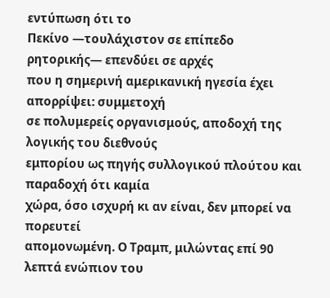εντύπωση ότι το
Πεκίνο —τουλάχιστον σε επίπεδο ρητορικής— επενδύει σε αρχές
που η σημερινή αμερικανική ηγεσία έχει απορρίψει: συμμετοχή
σε πολυμερείς οργανισμούς, αποδοχή της λογικής του διεθνούς
εμπορίου ως πηγής συλλογικού πλούτου και παραδοχή ότι καμία
χώρα, όσο ισχυρή κι αν είναι, δεν μπορεί να πορευτεί
απομονωμένη. Ο Τραμπ, μιλώντας επί 90 λεπτά ενώπιον του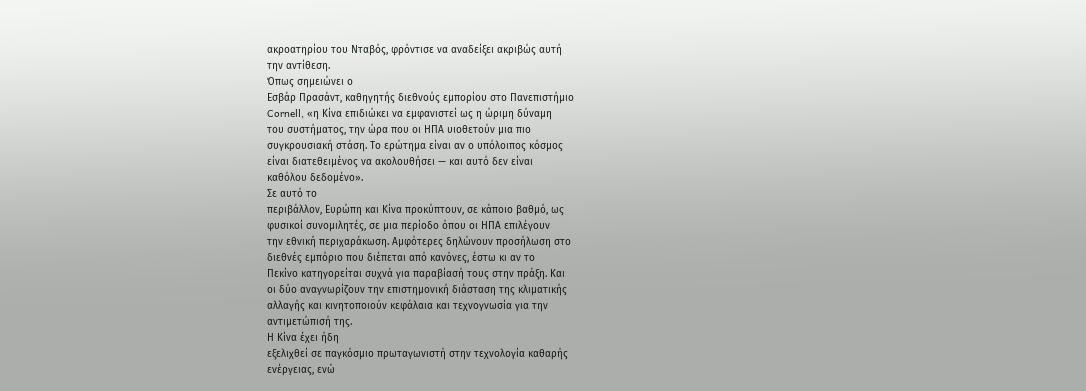ακροατηρίου του Νταβός, φρόντισε να αναδείξει ακριβώς αυτή
την αντίθεση.
Όπως σημειώνει ο
Εσβάρ Πρασάντ, καθηγητής διεθνούς εμπορίου στο Πανεπιστήμιο
Cornell, «η Κίνα επιδιώκει να εμφανιστεί ως η ώριμη δύναμη
του συστήματος, την ώρα που οι ΗΠΑ υιοθετούν μια πιο
συγκρουσιακή στάση. Το ερώτημα είναι αν ο υπόλοιπος κόσμος
είναι διατεθειμένος να ακολουθήσει — και αυτό δεν είναι
καθόλου δεδομένο».
Σε αυτό το
περιβάλλον, Ευρώπη και Κίνα προκύπτουν, σε κάποιο βαθμό, ως
φυσικοί συνομιλητές, σε μια περίοδο όπου οι ΗΠΑ επιλέγουν
την εθνική περιχαράκωση. Αμφότερες δηλώνουν προσήλωση στο
διεθνές εμπόριο που διέπεται από κανόνες, έστω κι αν το
Πεκίνο κατηγορείται συχνά για παραβίασή τους στην πράξη. Και
οι δύο αναγνωρίζουν την επιστημονική διάσταση της κλιματικής
αλλαγής και κινητοποιούν κεφάλαια και τεχνογνωσία για την
αντιμετώπισή της.
Η Κίνα έχει ήδη
εξελιχθεί σε παγκόσμιο πρωταγωνιστή στην τεχνολογία καθαρής
ενέργειας, ενώ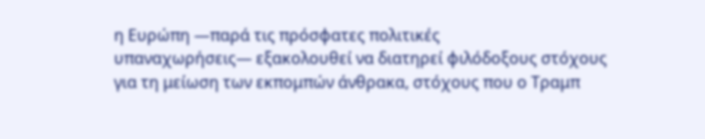η Ευρώπη —παρά τις πρόσφατες πολιτικές
υπαναχωρήσεις— εξακολουθεί να διατηρεί φιλόδοξους στόχους
για τη μείωση των εκπομπών άνθρακα, στόχους που ο Τραμπ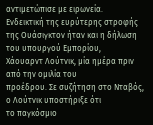αντιμετώπισε με ειρωνεία.
Ενδεικτική της ευρύτερης στροφής
της Ουάσιγκτον ήταν και η δήλωση του υπουργού Εμπορίου,
Χάουαρντ Λούτνικ, μία ημέρα πριν από την ομιλία του
προέδρου. Σε συζήτηση στο Νταβός, ο Λούτνικ υποστήριξε ότι
το παγκόσμιο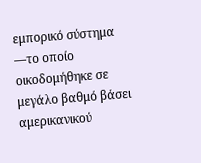εμπορικό σύστημα —το οποίο οικοδομήθηκε σε
μεγάλο βαθμό βάσει αμερικανικού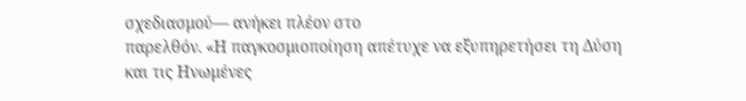σχεδιασμού— ανήκει πλέον στο
παρελθόν. «Η παγκοσμιοποίηση απέτυχε να εξυπηρετήσει τη Δύση
και τις Ηνωμένες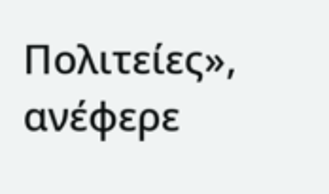Πολιτείες», ανέφερε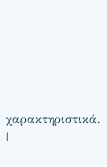χαρακτηριστικά.
|